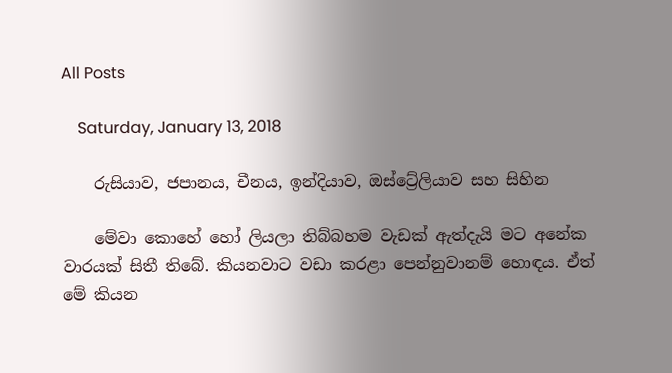All Posts

    Saturday, January 13, 2018

    රුසියාව, ජපානය, චීනය, ඉන්දියාව, ඔස්ට්‍රේලියාව සහ සිහින

    මේවා කොහේ හෝ ලියලා තිබ්බහම වැඩක් ඇත්දැයි මට අනේක වාරයක් සිතී තිබේ. කියනවාට වඩා කරළා පෙන්නුවානම් හොඳය. ඒත් මේ කියන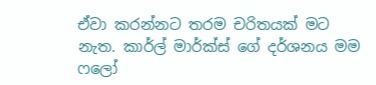ඒවා කරන්නට තරම චරිතයක් මට නැත. කාර්ල් මාර්ක්ස් ගේ දර්ශනය මම ෆලෝ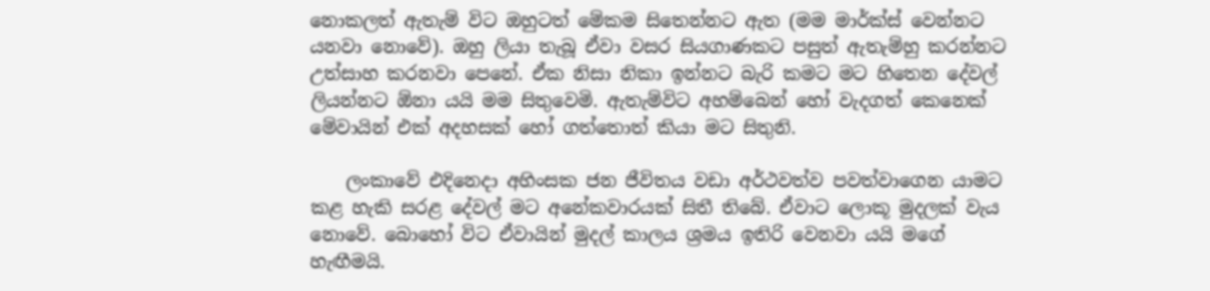නොකලත් ඇතැම් විට ඔහුටත් මේකම සිතෙන්නට ඇත (මම මාර්ක්ස් වෙන්නට යනවා නොවේ). ඔහු ලියා තැබූ ඒවා වසර සියගාණකට පසුත් ඇතැම්හු කරන්නට උත්සාහ කරනවා පෙනේ. ඒක නිසා නිකා ඉන්නට බැරි කමට මට හිතෙන දේවල් ලියන්නට ඕනා යයි මම සිතුවෙමි. ඇතැම්විට අහම්බෙන් හෝ වැදගත් කෙනෙක් මේවායින් එක් අදහසක් හෝ ගත්තොත් කියා මට සිතුනි.

    ලංකාවේ එදිනෙදා අහිංසක ජන ජීවිතය වඩා අර්ථවත්ව පවත්වාගෙන යාමට කළ හැකි සරළ දේවල් මට අනේකවාරයක් සිතී තිබේ. ඒවාට ලොකූ මුදලක් වැය නොවේ. බොහෝ විට ඒවායින් මුදල් කාලය ශ්‍රමය ඉතිරි වෙනවා යයි මගේ හැඟීමයි.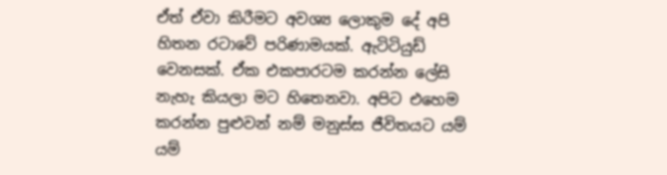ඒත් ඒවා කිරීමට අවශ්‍ය ලොකුම දේ අපි හිතන රටාවේ පරිණාමයක්. ඇටිටියුඩ් වෙනසක්. ඒක එකපාරටම කරන්න ලේසි නැහැ කියලා මට හිතෙනවා. අපිට එහෙම කරන්න පුළුවන් නම් මනුස්ස ජීවිතයට යම් යම්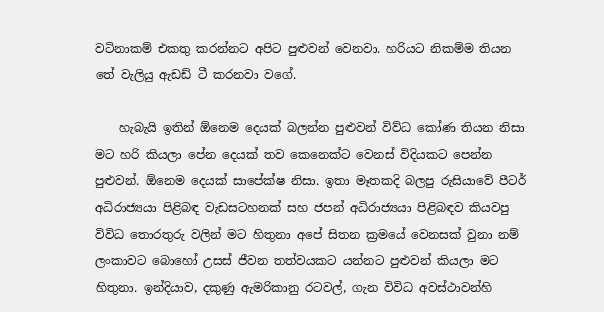වටිනාකම් එකතු කරන්නට අපිට පුළුවන් වෙනවා. හරියට නිකම්ම තියන තේ වැලියු ඇඩඩ් ටී කරනවා වගේ.

    හැබැයි ඉතින් ඕනෙම දෙයක් බලන්න පුළුවන් විව්ධ කෝණ තියන නිසා මට හරි කියලා පේන දෙයක් තව කෙනෙක්ට වෙනස් විදියකට පෙන්න පුළුවන්. ඕනෙම දෙයක් සාපේක්ෂ නිසා. ඉතා මෑතකදි බලපු රුසියාවේ පීටර් අධිරාජ්‍යයා පිළිබඳ වැඩසටහනක් සහ ජපන් අධිරාජ්‍යයා පිළිබඳව කියවපු විවිධ තොරතුරු වලින් මට හිතුනා අපේ සිතන ක්‍රමයේ වෙනසක් වුනා නම් ලංකාවට බොහෝ උසස් ජීවන තත්වයකට යන්නට පුළුවන් කියලා මට හිතුනා. ඉන්දියාව, දකුණු ඇමරිකානු රටවල්, ගැන විවිධ අවස්ථාවන්හි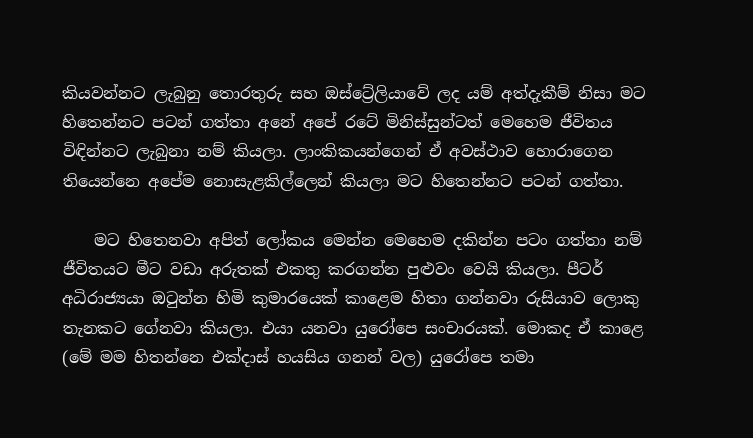කියවන්නට ලැබුනු තොරතුරු සහ ඔස්ට්‍රේලියාවේ ලද යම් අත්දැකීම් නිසා මට හිතෙන්නට පටන් ගත්තා අනේ අපේ රටේ මිනිස්සුන්ටත් මෙහෙම ජීවිතය විඳින්නට ලැබුනා නම් කියලා. ලාංකිකයන්ගෙන් ඒ අවස්ථාව හොරාගෙන තියෙන්නෙ අපේම නොසැළකිල්ලෙන් කියලා මට හිතෙන්නට පටන් ගත්තා.

    මට හිතෙනවා අපිත් ලෝකය මෙන්න මෙහෙම දකින්න පටං ගත්තා නම් ජීවිතයට මීට වඩා අරුතක් එකතු කරගන්න පුළුවං වෙයි කියලා. පීටර් අධිරාජ්‍යයා ඔටුන්න හිමි කුමාරයෙක් කාළෙම හිතා ගන්නවා රුසියාව ලොකු තැනකට ගේනවා කියලා. එයා යනවා යුරෝපෙ සංචාරයක්. මොකද ඒ කාළෙ (මේ මම හිතන්නෙ එක්දාස් හයසිය ගනන් වල) යුරෝපෙ තමා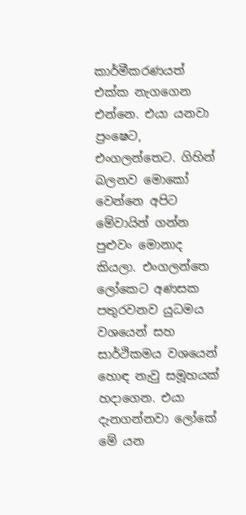කාර්මීකරණයත් එක්ක නැගගෙන එන්නෙ. එයා යනවා ප්‍රංෂෙට, එංගලන්තෙට. ගිහින් බලනව මොකෝ වෙන්නෙ අපිට මේවායින් ගන්න පුළුවං මොනාද කියලා. එංගලන්තෙ ලෝකෙට අණසක පතුරවනව යුධමය වශයෙන් සහ සාර්ථිකමය වශයෙන් හොඳ නැවු සමූහයක් හදාගෙන. එයා දැනගන්නවා ලෝකේ මේ යන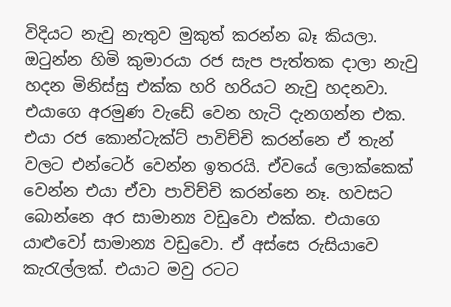විදියට නැවු නැතුව මුකුත් කරන්න බෑ කියලා. ඔටුන්න හිමි කුමාරයා රජ සැප පැත්තක දාලා නැවු හදන මිනිස්සු එක්ක හරි හරියට නැවු හදනවා. එයාගෙ අරමුණ වැඩේ වෙන හැටි දැනගන්න එක. එයා රජ කොන්ටැක්ට් පාවිච්චි කරන්නෙ ඒ තැන් වලට එන්ටෙර් වෙන්න ඉතරයි. ඒවයේ ලොක්කෙක් වෙන්න එයා ඒවා පාවිච්චි කරන්නෙ නෑ. හවසට බොන්නෙ අර සාමාන්‍ය වඩුවො එක්ක. එයාගෙ යාළුවෝ සාමාන්‍ය වඩුවො. ඒ අස්සෙ රුසියාවෙ කැරැල්ලක්. එයාට මවු රටට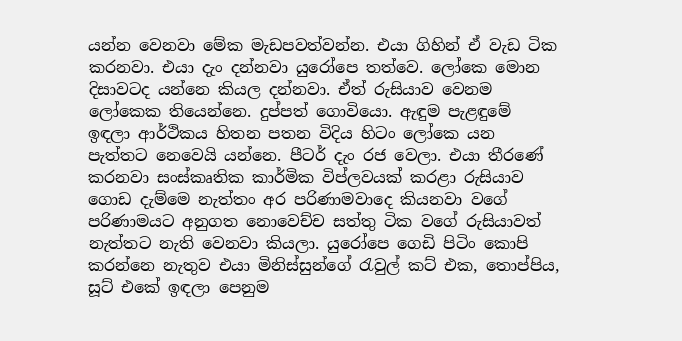යන්න වෙනවා මේක මැඩපවත්වන්න. එයා ගිහින් ඒ වැඩ ටික කරනවා. එයා දැං දන්නවා යුරෝපෙ තත්වෙ. ලෝකෙ මොන දිසාවටද යන්නෙ කියල දන්නවා. ඒත් රුසියාව වෙනම ලෝකෙක තියෙන්නෙ. දුප්පත් ගොවියො. ඇඳුම පැළඳුමේ ඉඳලා ආර්ථිකය හිතන පතන විදිය හිටං ලෝකෙ යන පැත්තට නෙවෙයි යන්නෙ. පීටර් දැං රජ වෙලා. එයා තීරණේ කරනවා සංස්කෘතික කාර්මික විප්ලවයක් කරළා රුසියාව ගොඩ දැම්මෙ නැත්තං අර පරිණාමවාදෙ කියනවා වගේ පරිණාමයට අනුගත නොවෙච්ච සත්තු ටික වගේ රුසියාවත් නැත්තට නැති වෙනවා කියලා. යුරෝපෙ ගෙඩි පිටිං කොපි කරන්නෙ නැතුව එයා මිනිස්සුන්ගේ රැවුල් කට් එක, තොප්පිය, සූට් එකේ ඉඳලා පෙනුම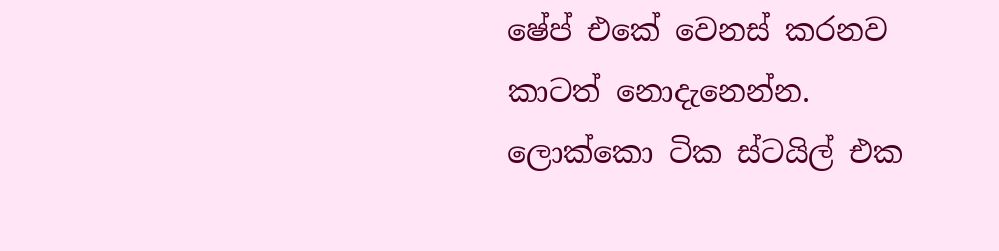ෂේප් එකේ වෙනස් කරනව කාටත් නොදැනෙන්න. ලොක්කො ටික ස්ටයිල් එක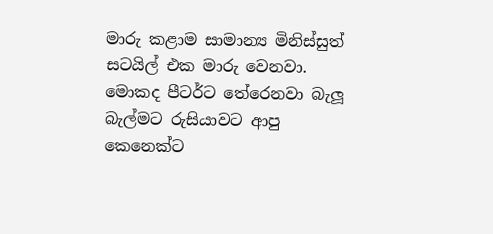මාරු කළාම සාමාන්‍ය මිනිස්සුත් සටයිල් එක මාරු වෙනවා. මොකද පීටර්ට තේරෙනවා බැලූ බැල්මට රුසියාවට ආපු කෙනෙක්ට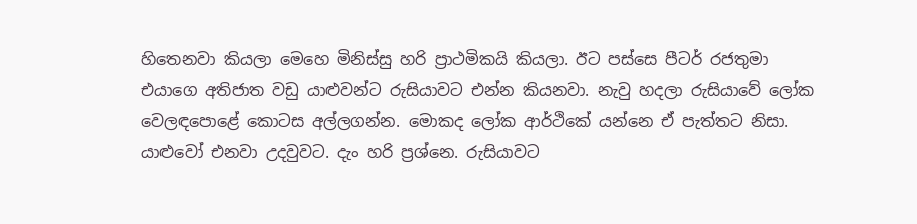හිතෙනවා කියලා මෙහෙ මිනිස්සු හරි ප්‍රාථමිකයි කියලා. ඊට පස්සෙ පීටර් රජතුමා එයාගෙ අතිජාත වඩු යාළුවන්ට රුසියාවට එන්න කියනවා. නැවු හදලා රුසියාවේ ලෝක වෙලඳපොළේ කොටස අල්ලගන්න. මොකද ලෝක ආර්ථිකේ යන්නෙ ඒ පැත්තට නිසා. යාළුවෝ එනවා උදවුවට. දැං හරි ප්‍රශ්නෙ. රුසියාවට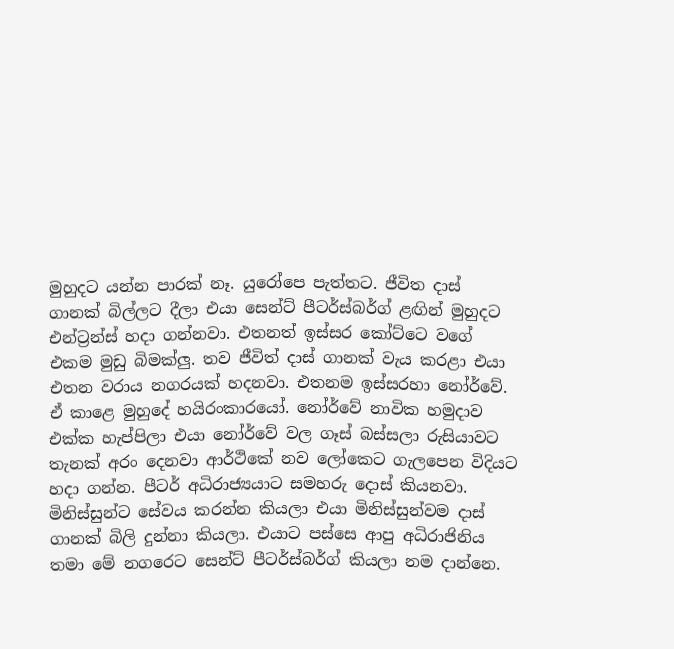මුහුදට යන්න පාරක් නෑ. යුරෝපෙ පැත්තට. ජීවිත දාස් ගානක් බිල්ලට දීලා එයා සෙන්ට් පීටර්ස්බර්ග් ළඟින් මුහුදට එන්ට්‍රන්ස් හදා ගන්නවා. එතනත් ඉස්සර කෝට්ටෙ වගේ එකම මුඩු බිමක්ලු. තව ජීවිත් දාස් ගානක් වැය කරළා එයා එතන වරාය නගරයක් හදනවා. එතනම ඉස්සරහා නෝර්වේ. ඒ කාළෙ මුහුදේ හයිරංකාරයෝ. නෝර්වේ නාවික හමුදාව එක්ක හැප්පිලා එයා නෝර්වේ වල ගෑස් බස්සලා රුසියාවට තැනක් අරං දෙනවා ආර්ථිකේ නව ලෝකෙට ගැලපෙන විදියට හදා ගන්න. පීටර් අධිරාජ්‍යයාට සමහරු දොස් කියනවා. මිනිස්සුන්ට සේවය කරන්න කියලා එයා මිනිස්සුන්වම දාස් ගානක් බිලි දුන්නා කියලා. එයාට පස්සෙ ආපු අධිරාජිනිය තමා මේ නගරෙට සෙන්ට් පීටර්ස්බර්ග් කියලා නම දාන්නෙ.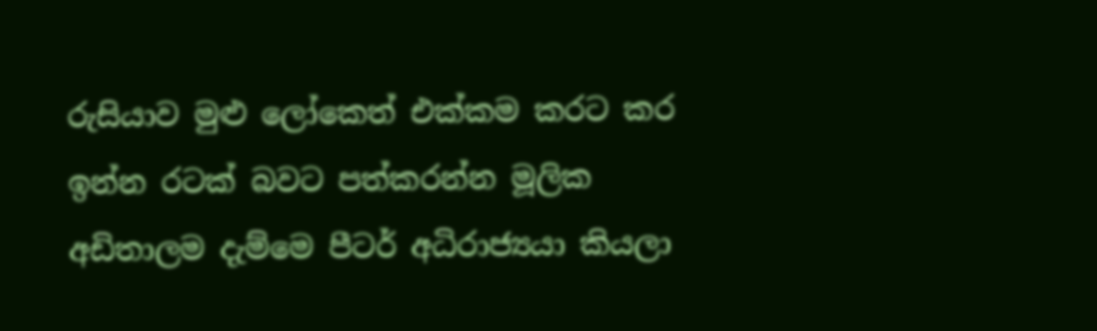රුසියාව මුළු ලෝකෙත් එක්කම කරට කර ඉන්න රටක් බවට පත්කරන්න මූලික අඩිතාලම දැම්මෙ පීටර් අධිරාජ්‍යයා කියලා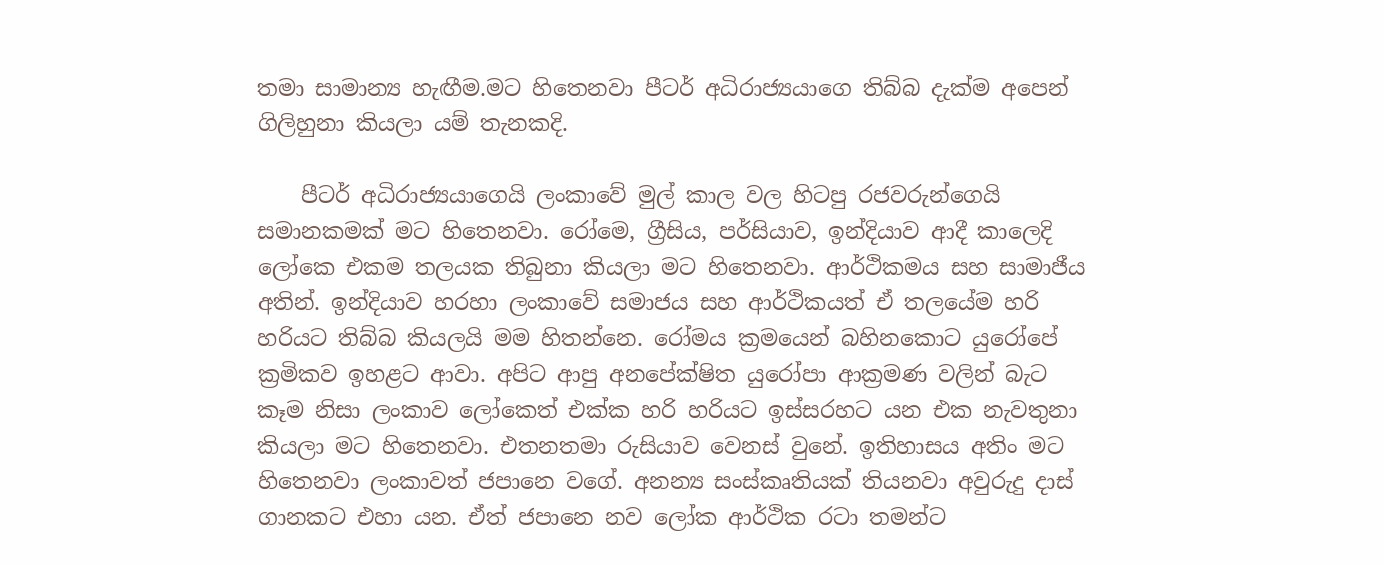තමා සාමාන්‍ය හැඟීම.මට හිතෙනවා පීටර් අධිරාජ්‍යයාගෙ තිබ්බ දැක්ම අපෙන් ගිලිහුනා කියලා යම් තැනකදි.

    පීටර් අධිරාජ්‍යයාගෙයි ලංකාවේ මුල් කාල වල හිටපු රජවරුන්ගෙයි සමානකමක් මට හිතෙනවා. රෝමෙ, ග්‍රීසිය, පර්සියාව, ඉන්දියාව ආදී කාලෙදි ලෝකෙ එකම තලයක තිබුනා කියලා මට හිතෙනවා. ආර්ථිකමය සහ සාමාජීය අතින්. ඉන්දියාව හරහා ලංකාවේ සමාජය සහ ආර්ථිකයත් ඒ තලයේම හරි හරියට තිබ්බ කියලයි මම හිතන්නෙ. රෝමය ක්‍රමයෙන් බහිනකොට යුරෝපේ ක්‍රමිකව ඉහළට ආවා. අපිට ආපු අනපේක්ෂිත යුරෝපා ආක්‍රමණ වලින් බැට කෑම නිසා ලංකාව ලෝකෙත් එක්ක හරි හරියට ඉස්සරහට යන එක නැවතුනා කියලා මට හිතෙනවා. එතනතමා රුසියාව වෙනස් වුනේ. ඉතිහාසය අතිං මට හිතෙනවා ලංකාවත් ජපානෙ වගේ. අනන්‍ය සංස්කෘතියක් තියනවා අවුරුදු දාස් ගානකට එහා යන. ඒත් ජපානෙ නව ලෝක ආර්ථික රටා තමන්ට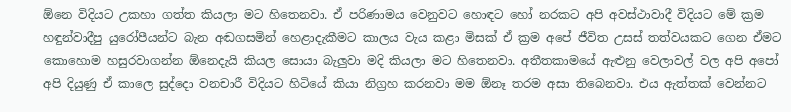ඕනෙ විදියට උකහා ගත්ත කියලා මට හිතෙනවා. ඒ පරිණාමය වෙනුවට හොඳට හෝ නරකට අපි අවස්ථාවාදී විදියට මේ ක්‍රම හඳුන්වාදීපු යුරෝපීයන්ට බැන අඬගසමින් හෙළාදැකීමට කාලය වැය කළා මිසක් ඒ ක්‍රම අපේ ජීවිත උසස් තත්වයකට ගෙන ඒමට කොහොම හසුරවාගන්න ඕනෙදැයි කියල සොයා බැලුවා මදි කියලා මට හිතෙනවා. අතීතකාමයේ ඇළුනු වෙලාවල් වල අපි අපෝ අපි දියුණු ඒ කාලෙ සුද්දො වනචාරී විදියට හිටියේ කියා නිග්‍රහ කරනවා මම ඕනෑ තරම අසා තිබෙනවා. එය ඇත්තක් වෙන්නට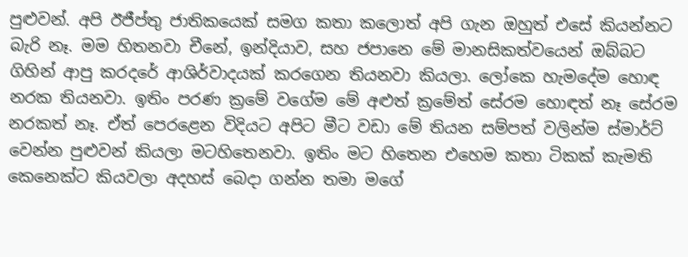පුළුවන්. අපි ඊජීප්තු ජාතිකයෙක් සමග කතා කලොත් අපි ගැන ඔහුත් එසේ කියන්නට බැරි නෑ. මම හිතනවා චීනේ, ඉන්දියාව, සහ ජපානෙ මේ මානසිකත්වයෙන් ඔබ්බට ගිහින් ආපු කරදරේ ආශිර්වාදයක් කරගෙන තියනවා කියලා. ලෝකෙ හැමදේම හොඳ නරක තියනවා. ඉතිං පරණ ක්‍රමේ වගේම මේ අළුත් ක්‍රමේත් සේරම හොඳත් නෑ සේරම නරකත් නෑ. ඒත් පෙරළෙන විදියට අපිට මීට වඩා මේ තියන සම්පත් වලින්ම ස්මාර්ට් වෙන්න පුළුවන් කියලා මටහිතෙනවා. ඉතිං මට හිතෙන එහෙම කතා ටිකක් කැමති කෙනෙක්ට කියවලා අදහස් බෙදා ගන්න තමා මගේ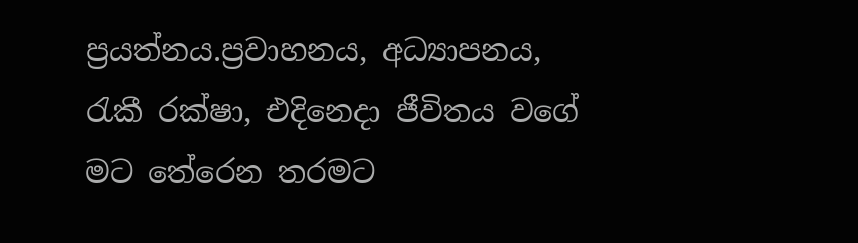ප්‍රයත්නය.ප්‍රවාහනය, අධ්‍යාපනය, රැකී රක්ෂා, එදිනෙදා ජීවිතය වගේ මට තේරෙන තරමට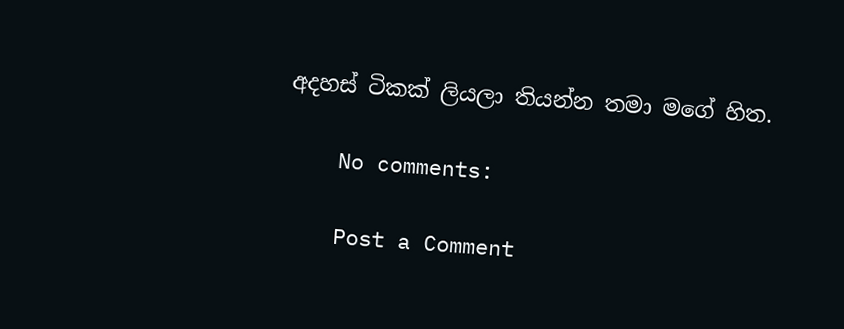අදහස් ටිකක් ලියලා තියන්න තමා මගේ හිත.

    No comments:

    Post a Comment